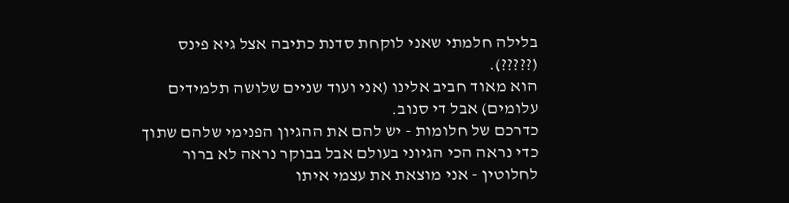בלילה חלמתי שאני לוקחת סדנת כתיבה אצל גיא פינס (?????).
הוא מאוד חביב אלינו (אני ועוד שניים שלושה תלמידים עלומים) אבל די סנוב.
כדרכם של חלומות - יש להם את ההגיון הפנימי שלהם שתוך כדי נראה הכי הגיוני בעולם אבל בבוקר נראה לא ברור לחלוטין - אני מוצאת את עצמי איתו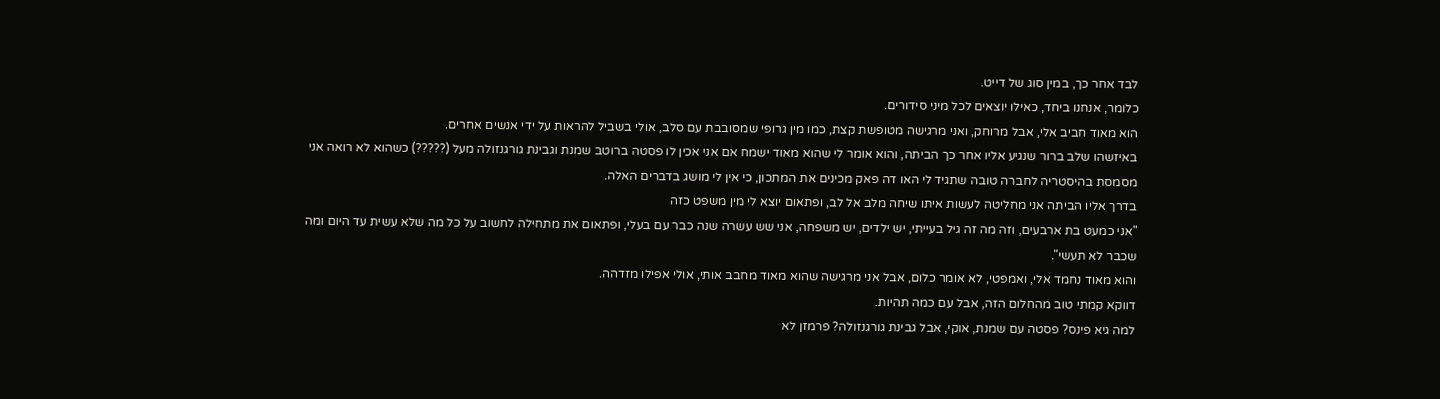לבד אחר כך, במין סוג של דייט.
כלומר, אנחנו ביחד, כאילו יוצאים לכל מיני סידורים.
הוא מאוד חביב אלי, אבל מרוחק, ואני מרגישה מטופשת קצת, כמו מין גרופי שמסובבת עם סלב, אולי בשביל להראות על ידי אנשים אחרים.
באיזשהו שלב ברור שנגיע אליו אחר כך הביתה, והוא אומר לי שהוא מאוד ישמח אם אני אכין לו פסטה ברוטב שמנת וגבינת גורגנזולה מעל (?????) כשהוא לא רואה אני מסמסת בהיסטריה לחברה טובה שתגיד לי האו דה פאק מכינים את המתכון, כי אין לי מושג בדברים האלה.
בדרך אליו הביתה אני מחליטה לעשות איתו שיחה מלב אל לב, ופתאום יוצא לי מין משפט כזה
"אני כמעט בת ארבעים, וזה מה זה גיל בעייתי, יש ילדים, יש משפחה, אני שש עשרה שנה כבר עם בעלי, ופתאום את מתחילה לחשוב על כל מה שלא עשית עד היום ומה שכבר לא תעשי".
והוא מאוד נחמד אלי, ואמפטי, לא אומר כלום, אבל אני מרגישה שהוא מאוד מחבב אותי, אולי אפילו מזדהה.
דווקא קמתי טוב מהחלום הזה, אבל עם כמה תהיות.
למה גיא פינס? פסטה עם שמנת, אוקי, אבל גבינת גורגנזולה? פרמזן לא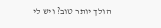הולך יותר טוב? ויש לי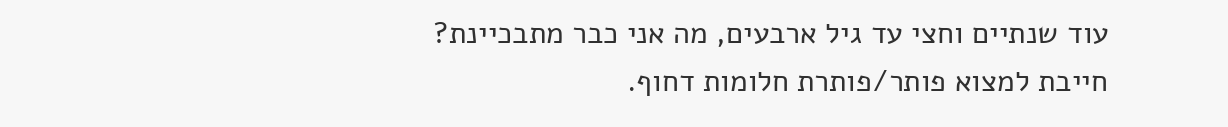עוד שנתיים וחצי עד גיל ארבעים, מה אני כבר מתבכיינת?
חייבת למצוא פותר/פותרת חלומות דחוף.